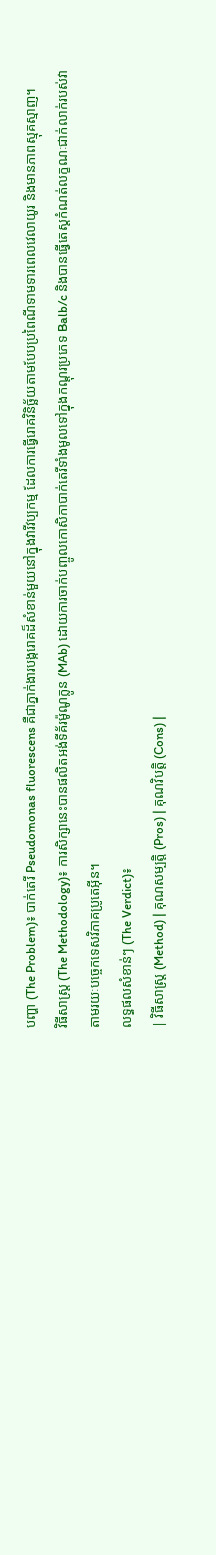បញ្ហា (The Problem)៖ បាក់តេរី Pseudomonas fluorescens គឺជាភ្នាក់ងារបង្ករោគដ៏សំខាន់មួយនៅក្នុងវារីវប្បកម្ម ដែលការធ្វើរោគវិនិច្ឆ័យតាមបែបប្រពៃណីទាមទារពេលវេលាយូរ និងមានភាពស្មុគស្មាញ។
វិធីសាស្ត្រ (The Methodology)៖ ការសិក្សានេះបានផលិតអង់ទីគ័រម៉ូណូក្លូន (MAb) ដោយការចាក់បញ្ចូលកោសិកាបាក់តេរីទាំងមូលទៅក្នុងកណ្តុរប្រភេទ Balb/c និងបានធ្វើតេស្តកំណត់លក្ខណៈជាក់លាក់របស់វាតាមរយៈបច្ចេកទេសវិភាគប្រូតេអ៊ីន។
លទ្ធផលសំខាន់ៗ (The Verdict)៖
| វិធីសាស្ត្រ (Method) | គុណសម្បត្តិ (Pros) | គុណវិបត្តិ (Cons) |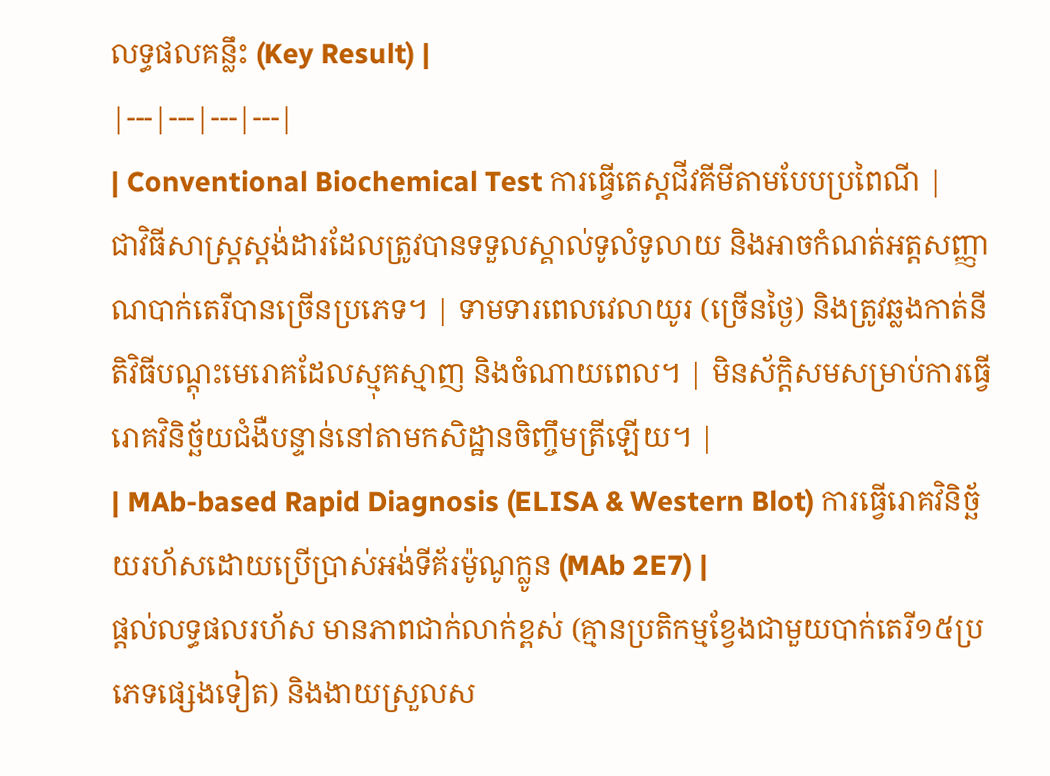លទ្ធផលគន្លឹះ (Key Result) |
|---|---|---|---|
| Conventional Biochemical Test ការធ្វើតេស្តជីវគីមីតាមបែបប្រពៃណី |
ជាវិធីសាស្ត្រស្តង់ដារដែលត្រូវបានទទួលស្គាល់ទូលំទូលាយ និងអាចកំណត់អត្តសញ្ញាណបាក់តេរីបានច្រើនប្រភេទ។ | ទាមទារពេលវេលាយូរ (ច្រើនថ្ងៃ) និងត្រូវឆ្លងកាត់នីតិវិធីបណ្តុះមេរោគដែលស្មុគស្មាញ និងចំណាយពេល។ | មិនស័ក្តិសមសម្រាប់ការធ្វើរោគវិនិច្ឆ័យជំងឺបន្ទាន់នៅតាមកសិដ្ឋានចិញ្ចឹមត្រីឡើយ។ |
| MAb-based Rapid Diagnosis (ELISA & Western Blot) ការធ្វើរោគវិនិច្ឆ័យរហ័សដោយប្រើប្រាស់អង់ទីគ័រម៉ូណូក្លូន (MAb 2E7) |
ផ្តល់លទ្ធផលរហ័ស មានភាពជាក់លាក់ខ្ពស់ (គ្មានប្រតិកម្មខ្វែងជាមួយបាក់តេរី១៥ប្រភេទផ្សេងទៀត) និងងាយស្រួលស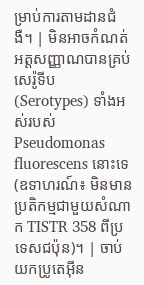ម្រាប់ការតាមដានជំងឺ។ | មិនអាចកំណត់អត្តសញ្ញាណបានគ្រប់សេរ៉ូទីប (Serotypes) ទាំងអស់របស់ Pseudomonas fluorescens នោះទេ (ឧទាហរណ៍៖ មិនមានប្រតិកម្មជាមួយសំណាក TISTR 358 ពីប្រទេសជប៉ុន)។ | ចាប់យកប្រូតេអ៊ីន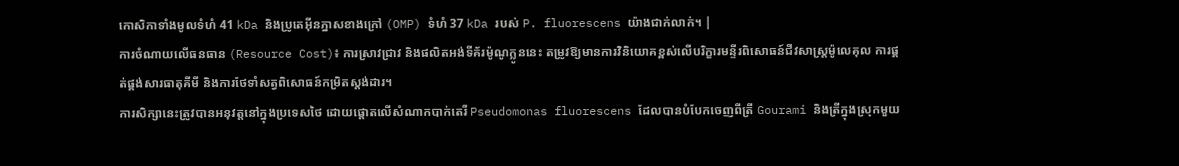កោសិកាទាំងមូលទំហំ 41 kDa និងប្រូតេអ៊ីនភ្នាសខាងក្រៅ (OMP) ទំហំ 37 kDa របស់ P. fluorescens យ៉ាងជាក់លាក់។ |
ការចំណាយលើធនធាន (Resource Cost)៖ ការស្រាវជ្រាវ និងផលិតអង់ទីគ័រម៉ូណូក្លូននេះ តម្រូវឱ្យមានការវិនិយោគខ្ពស់លើបរិក្ខារមន្ទីរពិសោធន៍ជីវសាស្ត្រម៉ូលេគុល ការផ្គត់ផ្គង់សារធាតុគីមី និងការថែទាំសត្វពិសោធន៍កម្រិតស្តង់ដារ។
ការសិក្សានេះត្រូវបានអនុវត្តនៅក្នុងប្រទេសថៃ ដោយផ្តោតលើសំណាកបាក់តេរី Pseudomonas fluorescens ដែលបានបំបែកចេញពីត្រី Gourami និងត្រីក្នុងស្រុកមួយ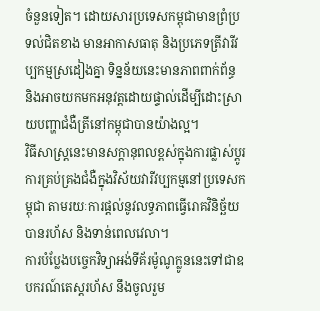ចំនួនទៀត។ ដោយសារប្រទេសកម្ពុជាមានព្រំប្រទល់ជិតខាង មានអាកាសធាតុ និងប្រភេទត្រីវារីវប្បកម្មស្រដៀងគ្នា ទិន្នន័យនេះមានភាពពាក់ព័ន្ធ និងអាចយកមកអនុវត្តដោយផ្ទាល់ដើម្បីដោះស្រាយបញ្ហាជំងឺត្រីនៅកម្ពុជាបានយ៉ាងល្អ។
វិធីសាស្ត្រនេះមានសក្តានុពលខ្ពស់ក្នុងការផ្លាស់ប្តូរការគ្រប់គ្រងជំងឺក្នុងវិស័យវារីវប្បកម្មនៅប្រទេសកម្ពុជា តាមរយៈការផ្តល់នូវលទ្ធភាពធ្វើរោគវិនិច្ឆ័យបានរហ័ស និងទាន់ពេលវេលា។
ការបំប្លែងបច្ចេកវិទ្យាអង់ទីគ័រម៉ូណូក្លូននេះទៅជាឧបករណ៍តេស្តរហ័ស នឹងចូលរួម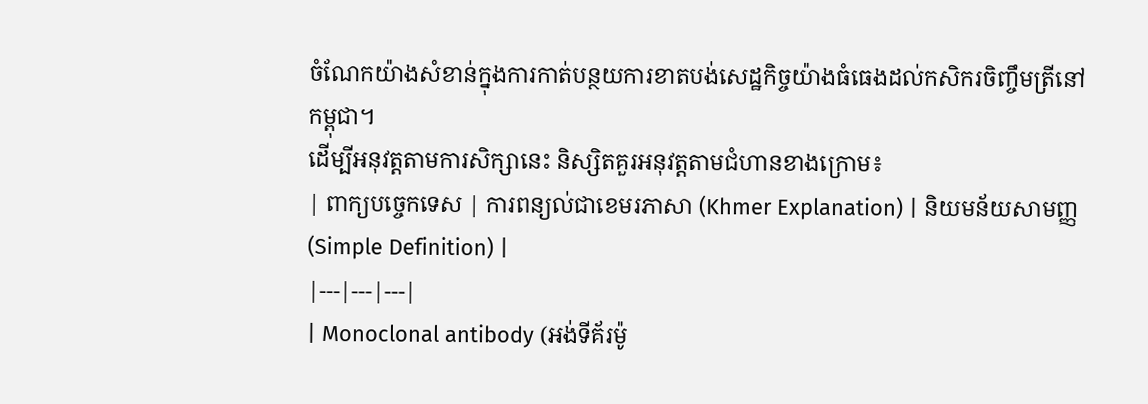ចំណែកយ៉ាងសំខាន់ក្នុងការកាត់បន្ថយការខាតបង់សេដ្ឋកិច្ចយ៉ាងធំធេងដល់កសិករចិញ្ចឹមត្រីនៅកម្ពុជា។
ដើម្បីអនុវត្តតាមការសិក្សានេះ និស្សិតគួរអនុវត្តតាមជំហានខាងក្រោម៖
| ពាក្យបច្ចេកទេស | ការពន្យល់ជាខេមរភាសា (Khmer Explanation) | និយមន័យសាមញ្ញ (Simple Definition) |
|---|---|---|
| Monoclonal antibody (អង់ទីគ័រម៉ូ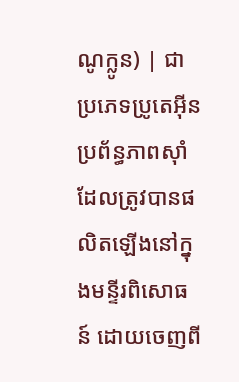ណូក្លូន) | ជាប្រភេទប្រូតេអ៊ីនប្រព័ន្ធភាពស៊ាំដែលត្រូវបានផលិតឡើងនៅក្នុងមន្ទីរពិសោធន៍ ដោយចេញពី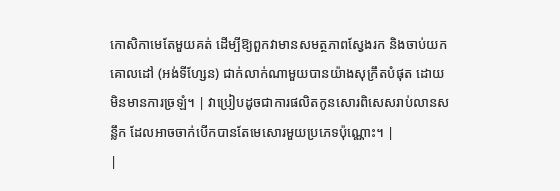កោសិកាមេតែមួយគត់ ដើម្បីឱ្យពួកវាមានសមត្ថភាពស្វែងរក និងចាប់យកគោលដៅ (អង់ទីហ្សែន) ជាក់លាក់ណាមួយបានយ៉ាងសុក្រឹតបំផុត ដោយមិនមានការច្រឡំ។ | វាប្រៀបដូចជាការផលិតកូនសោរពិសេសរាប់លានសន្លឹក ដែលអាចចាក់បើកបានតែមេសោរមួយប្រភេទប៉ុណ្ណោះ។ |
|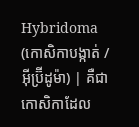Hybridoma (កោសិកាបង្កាត់ / អ៊ីប្រ៊ីដូម៉ា) | គឺជាកោសិកាដែល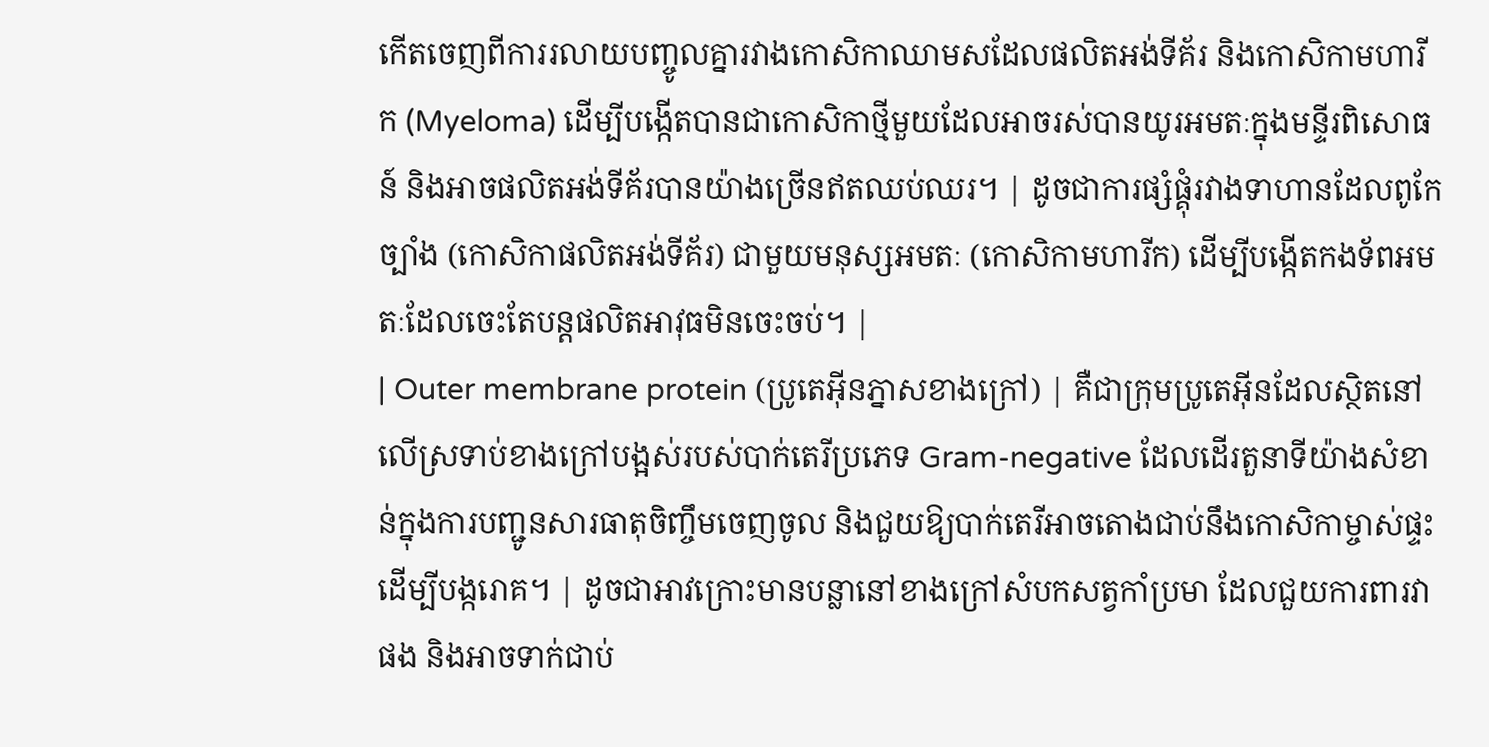កើតចេញពីការរលាយបញ្ចូលគ្នារវាងកោសិកាឈាមសដែលផលិតអង់ទីគ័រ និងកោសិកាមហារីក (Myeloma) ដើម្បីបង្កើតបានជាកោសិកាថ្មីមួយដែលអាចរស់បានយូរអមតៈក្នុងមន្ទីរពិសោធន៍ និងអាចផលិតអង់ទីគ័របានយ៉ាងច្រើនឥតឈប់ឈរ។ | ដូចជាការផ្សំផ្គុំរវាងទាហានដែលពូកែច្បាំង (កោសិកាផលិតអង់ទីគ័រ) ជាមួយមនុស្សអមតៈ (កោសិកាមហារីក) ដើម្បីបង្កើតកងទ័ពអមតៈដែលចេះតែបន្តផលិតអាវុធមិនចេះចប់។ |
| Outer membrane protein (ប្រូតេអ៊ីនភ្នាសខាងក្រៅ) | គឺជាក្រុមប្រូតេអ៊ីនដែលស្ថិតនៅលើស្រទាប់ខាងក្រៅបង្អស់របស់បាក់តេរីប្រភេទ Gram-negative ដែលដើរតួនាទីយ៉ាងសំខាន់ក្នុងការបញ្ជូនសារធាតុចិញ្ចឹមចេញចូល និងជួយឱ្យបាក់តេរីអាចតោងជាប់នឹងកោសិកាម្ចាស់ផ្ទះដើម្បីបង្ករោគ។ | ដូចជាអាវក្រោះមានបន្លានៅខាងក្រៅសំបកសត្វកាំប្រមា ដែលជួយការពារវាផង និងអាចទាក់ជាប់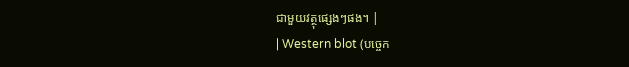ជាមួយវត្ថុផ្សេងៗផង។ |
| Western blot (បច្ចេក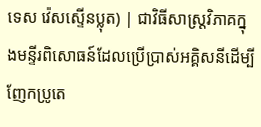ទេស វ៉េសស្ទើនប្លុត) | ជាវិធីសាស្ត្រវិភាគក្នុងមន្ទីរពិសោធន៍ដែលប្រើប្រាស់អគ្គិសនីដើម្បីញែកប្រូតេ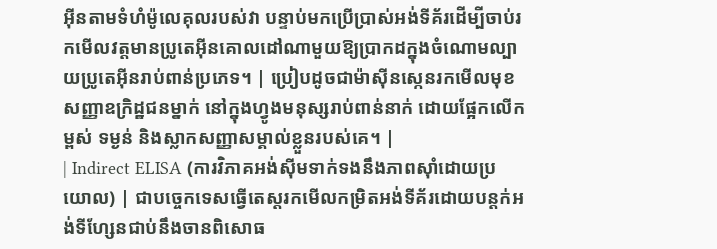អ៊ីនតាមទំហំម៉ូលេគុលរបស់វា បន្ទាប់មកប្រើប្រាស់អង់ទីគ័រដើម្បីចាប់រកមើលវត្តមានប្រូតេអ៊ីនគោលដៅណាមួយឱ្យប្រាកដក្នុងចំណោមល្បាយប្រូតេអ៊ីនរាប់ពាន់ប្រភេទ។ | ប្រៀបដូចជាម៉ាស៊ីនស្កេនរកមើលមុខសញ្ញាឧក្រិដ្ឋជនម្នាក់ នៅក្នុងហ្វូងមនុស្សរាប់ពាន់នាក់ ដោយផ្អែកលើកម្ពស់ ទម្ងន់ និងស្លាកសញ្ញាសម្គាល់ខ្លួនរបស់គេ។ |
| Indirect ELISA (ការវិភាគអង់ស៊ីមទាក់ទងនឹងភាពស៊ាំដោយប្រយោល) | ជាបច្ចេកទេសធ្វើតេស្តរកមើលកម្រិតអង់ទីគ័រដោយបន្តក់អង់ទីហ្សែនជាប់នឹងចានពិសោធ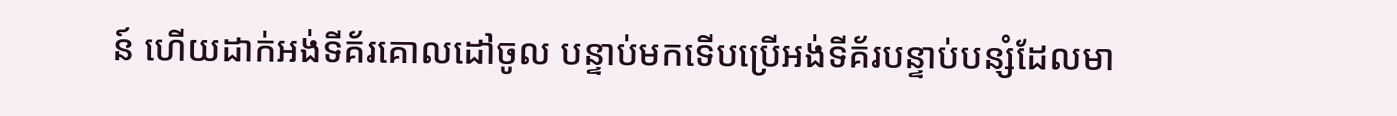ន៍ ហើយដាក់អង់ទីគ័រគោលដៅចូល បន្ទាប់មកទើបប្រើអង់ទីគ័របន្ទាប់បន្សំដែលមា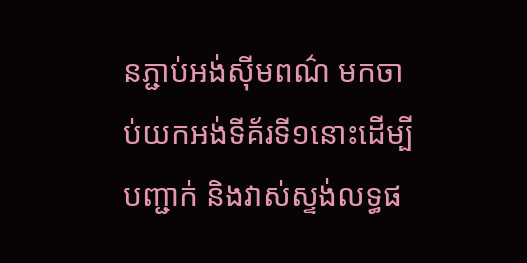នភ្ជាប់អង់ស៊ីមពណ៌ មកចាប់យកអង់ទីគ័រទី១នោះដើម្បីបញ្ជាក់ និងវាស់ស្ទង់លទ្ធផ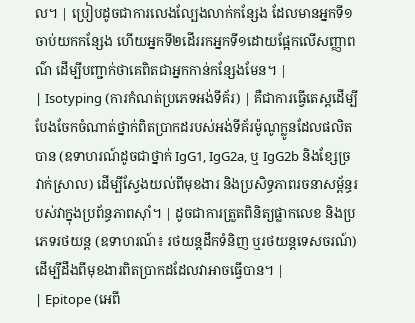ល។ | ប្រៀបដូចជាការលេងល្បែងលាក់កន្សែង ដែលមានអ្នកទី១ចាប់យកកន្សែង ហើយអ្នកទី២ដើររកអ្នកទី១ដោយផ្អែកលើសញ្ញាពណ៌ ដើម្បីបញ្ជាក់ថាគេពិតជាអ្នកកាន់កន្សែងមែន។ |
| Isotyping (ការកំណត់ប្រភេទអង់ទីគ័រ) | គឺជាការធ្វើតេស្តដើម្បីបែងចែកចំណាត់ថ្នាក់ពិតប្រាកដរបស់អង់ទីគ័រម៉ូណូក្លូនដែលផលិតបាន (ឧទាហរណ៍ដូចជាថ្នាក់ IgG1, IgG2a, ឬ IgG2b និងខ្សែច្រវាក់ស្រាល) ដើម្បីស្វែងយល់ពីមុខងារ និងប្រសិទ្ធភាពរចនាសម្ព័ន្ធរបស់វាក្នុងប្រព័ន្ធភាពស៊ាំ។ | ដូចជាការត្រួតពិនិត្យផ្លាកលេខ និងប្រភេទរថយន្ត (ឧទាហរណ៍៖ រថយន្តដឹកទំនិញ ឬរថយន្តទេសចរណ៍) ដើម្បីដឹងពីមុខងារពិតប្រាកដដែលវាអាចធ្វើបាន។ |
| Epitope (អេពី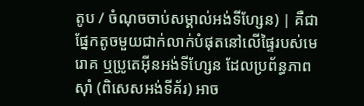តូប / ចំណុចចាប់សម្គាល់អង់ទីហ្សែន) | គឺជាផ្នែកតូចមួយជាក់លាក់បំផុតនៅលើផ្ទៃរបស់មេរោគ ឬប្រូតេអ៊ីនអង់ទីហ្សែន ដែលប្រព័ន្ធភាពស៊ាំ (ពិសេសអង់ទីគ័រ) អាច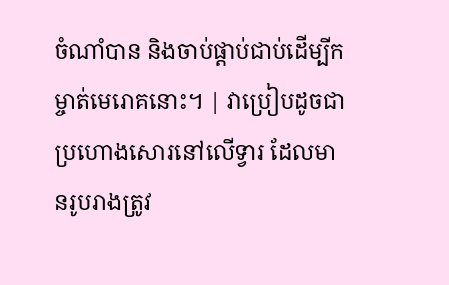ចំណាំបាន និងចាប់ផ្តាប់ជាប់ដើម្បីកម្ចាត់មេរោគនោះ។ | វាប្រៀបដូចជាប្រហោងសោរនៅលើទ្វារ ដែលមានរូបរាងត្រូវ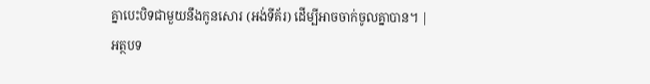គ្នាបេះបិទជាមួយនឹងកូនសោរ (អង់ទីគ័រ) ដើម្បីអាចចាក់ចូលគ្នាបាន។ |
អត្ថបទ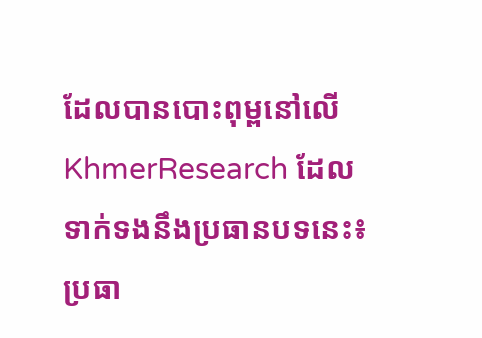ដែលបានបោះពុម្ពនៅលើ KhmerResearch ដែលទាក់ទងនឹងប្រធានបទនេះ៖
ប្រធា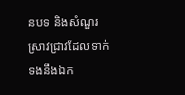នបទ និងសំណួរស្រាវជ្រាវដែលទាក់ទងនឹងឯក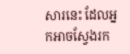សារនេះ ដែលអ្នកអាចស្វែងរក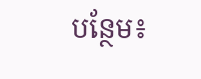បន្ថែម៖